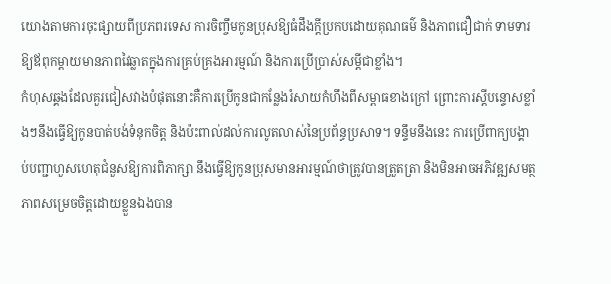យោងតាមការចុះផ្សាយពីប្រភពរទេស ការចិញ្ចឹមកូនប្រុសឱ្យធំដឹងក្តីប្រកបដោយគុណធម៌ និងភាពជឿជាក់ ទាមទារឱ្យឪពុកម្តាយមានភាពវៃឆ្លាតក្នុងការគ្រប់គ្រងអារម្មណ៍ និងការប្រើប្រាស់សម្តីជាខ្លាំង។
កំហុសឆ្គងដែលគួរជៀសវាងបំផុតនោះគឺការប្រើកូនជាកន្លែងរំសាយកំហឹងពីសម្ពាធខាងក្រៅ ព្រោះការស្តីបន្ទោសខ្លាំងៗនឹងធ្វើឱ្យកូនបាត់បង់ទំនុកចិត្ត និងប៉ះពាល់ដល់ការលូតលាស់នៃប្រព័ន្ធប្រសាទ។ ទន្ទឹមនឹងនេះ ការប្រើពាក្យបង្គាប់បញ្ជាហួសហេតុជំនួសឱ្យការពិភាក្សា នឹងធ្វើឱ្យកូនប្រុសមានអារម្មណ៍ថាត្រូវបានត្រួតត្រា និងមិនអាចអភិវឌ្ឍសមត្ថភាពសម្រេចចិត្តដោយខ្លួនឯងបាន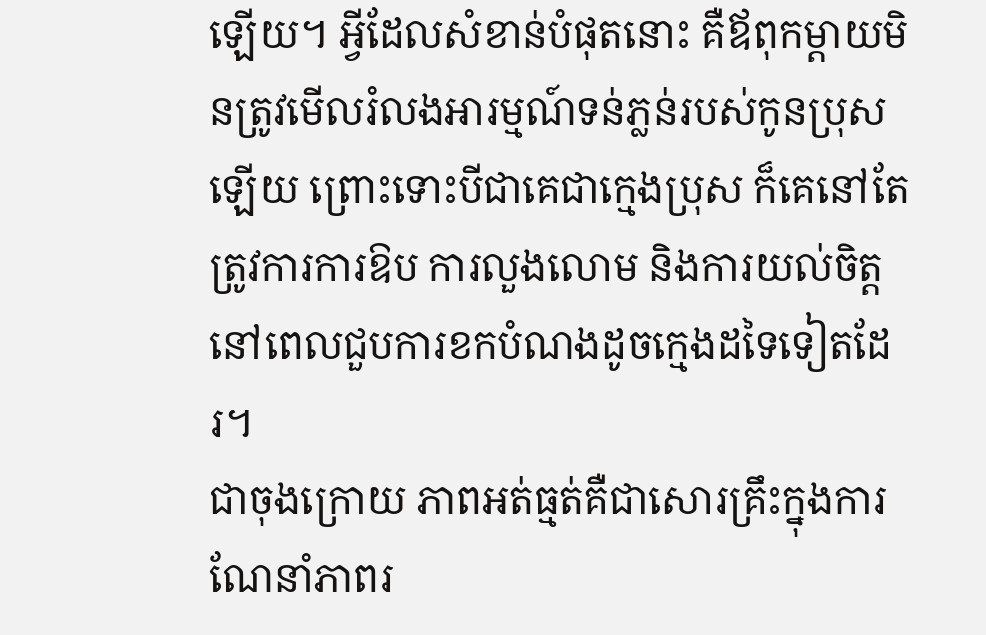ឡើយ។ អ្វីដែលសំខាន់បំផុតនោះ គឺឪពុកម្តាយមិនត្រូវមើលរំលងអារម្មណ៍ទន់ភ្លន់របស់កូនប្រុសឡើយ ព្រោះទោះបីជាគេជាក្មេងប្រុស ក៏គេនៅតែត្រូវការការឱប ការលួងលោម និងការយល់ចិត្តនៅពេលជួបការខកបំណងដូចក្មេងដទៃទៀតដែរ។
ជាចុងក្រោយ ភាពអត់ធ្មត់គឺជាសោរគ្រឹះក្នុងការណែនាំភាពរ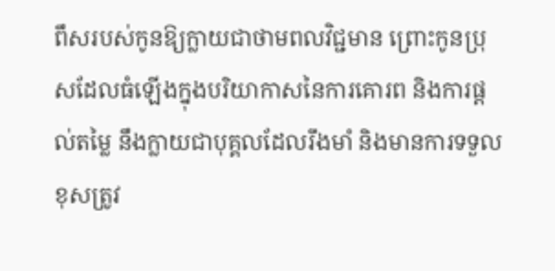ពឹសរបស់កូនឱ្យក្លាយជាថាមពលវិជ្ជមាន ព្រោះកូនប្រុសដែលធំឡើងក្នុងបរិយាកាសនៃការគោរព និងការផ្តល់តម្លៃ នឹងក្លាយជាបុគ្គលដែលរឹងមាំ និងមានការទទួលខុសត្រូវ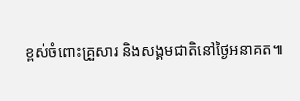ខ្ពស់ចំពោះគ្រួសារ និងសង្គមជាតិនៅថ្ងៃអនាគត៕